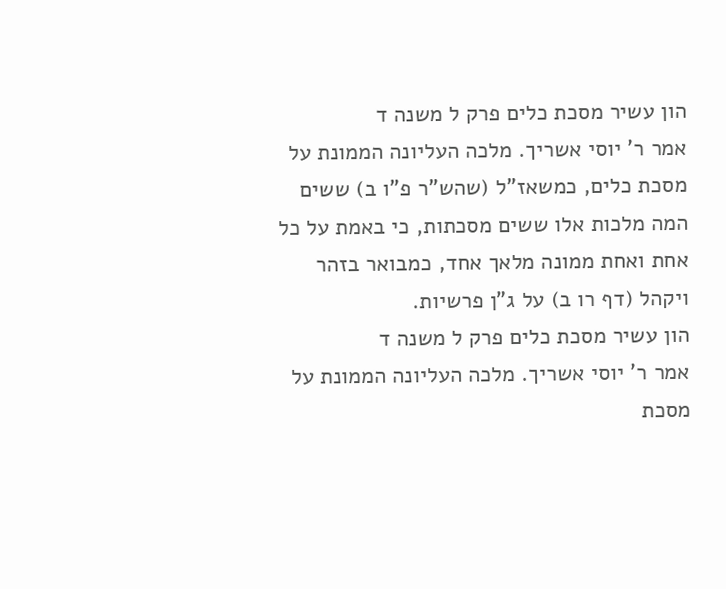הון עשיר מסכת כלים פרק ל משנה ד
אמר ר' יוסי אשריך. מלכה העליונה הממונת על מסכת כלים, כמשאז"ל (שהש"ר פ"ו ב) ששים המה מלכות אלו ששים מסכתות, כי באמת על כל אחת ואחת ממונה מלאך אחד, כמבואר בזהר ויקהל (דף רו ב) על ג"ן פרשיות.
הון עשיר מסכת כלים פרק ל משנה ד
אמר ר' יוסי אשריך. מלכה העליונה הממונת על מסכת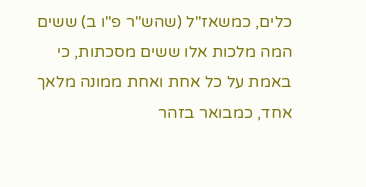כלים, כמשאז"ל (שהש"ר פ"ו ב) ששים המה מלכות אלו ששים מסכתות, כי באמת על כל אחת ואחת ממונה מלאך אחד, כמבואר בזהר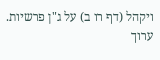ויקהל (דף רו ב) על ג"ן פרשיות.
ערוך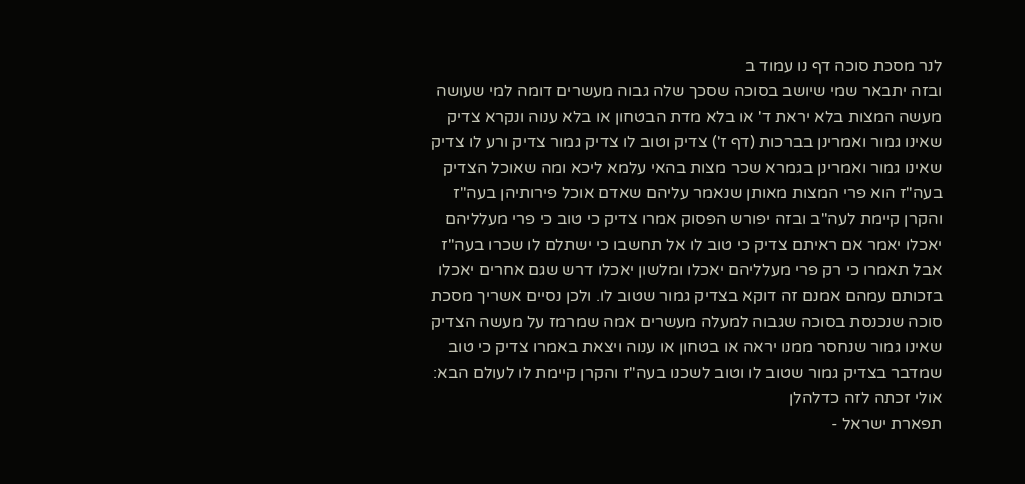לנר מסכת סוכה דף נו עמוד ב
ובזה יתבאר שמי שיושב בסוכה שסכך שלה גבוה מעשרים דומה למי שעושה מעשה המצות בלא יראת ד' או בלא מדת הבטחון או בלא ענוה ונקרא צדיק שאינו גמור ואמרינן בברכות (דף ז') צדיק וטוב לו צדיק גמור צדיק ורע לו צדיק שאינו גמור ואמרינן בגמרא שכר מצות בהאי עלמא ליכא ומה שאוכל הצדיק בעה"ז הוא פרי המצות מאותן שנאמר עליהם שאדם אוכל פירותיהן בעה"ז והקרן קיימת לעה"ב ובזה יפורש הפסוק אמרו צדיק כי טוב כי פרי מעלליהם יאכלו יאמר אם ראיתם צדיק כי טוב לו אל תחשבו כי ישתלם לו שכרו בעה"ז אבל תאמרו כי רק פרי מעלליהם יאכלו ומלשון יאכלו דרש שגם אחרים יאכלו בזכותם עמהם אמנם זה דוקא בצדיק גמור שטוב לו. ולכן נסיים אשריך מסכת סוכה שנכנסת בסוכה שגבוה למעלה מעשרים אמה שמרמז על מעשה הצדיק שאינו גמור שנחסר ממנו יראה או בטחון או ענוה ויצאת באמרו צדיק כי טוב שמדבר בצדיק גמור שטוב לו וטוב לשכנו בעה"ז והקרן קיימת לו לעולם הבא:
אולי זכתה לזה כדלהלן
תפארת ישראל -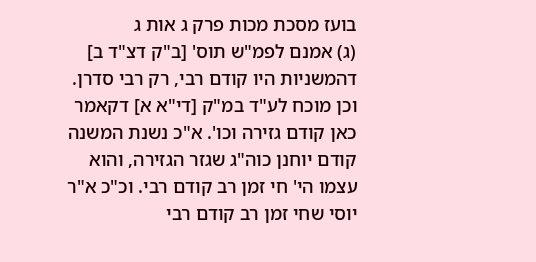בועז מסכת מכות פרק ג אות ג
(ג) אמנם לפמ"ש תוס' [ב"ק דצ"ד ב] דהמשניות היו קודם רבי, רק רבי סדרן. וכן מוכח לע"ד במ"ק [די"א א] דקאמר כאן קודם גזירה וכו'. א"כ נשנת המשנה קודם יוחנן כוה"ג שגזר הגזירה, והוא עצמו הי' חי זמן רב קודם רבי. וכ"כ א"ר יוסי שחי זמן רב קודם רבי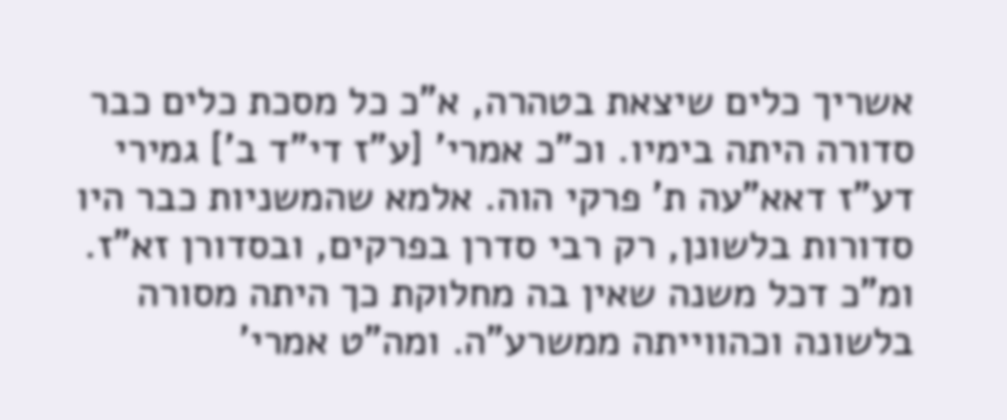אשריך כלים שיצאת בטהרה, א"כ כל מסכת כלים כבר סדורה היתה בימיו. וכ"כ אמרי' [ע"ז די"ד ב'] גמירי דע"ז דאא"עה ת' פרקי הוה. אלמא שהמשניות כבר היו סדורות בלשונן, רק רבי סדרן בפרקים, ובסדורן זא"ז. ומ"כ דכל משנה שאין בה מחלוקת כך היתה מסורה בלשונה וכהווייתה ממשרע"ה. ומה"ט אמרי'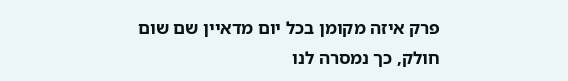פרק איזה מקומן בכל יום מדאיין שם שום חולק, כך נמסרה לנו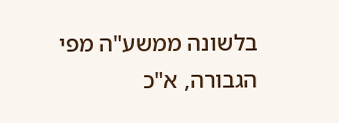בלשונה ממשע"ה מפי הגבורה, א"כ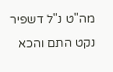מה"ט נ"ל דשפיר נקט התם והכא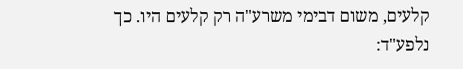קלעים, משום דבימי משרע"ה רק קלעים היו. כך נלפע"ד: